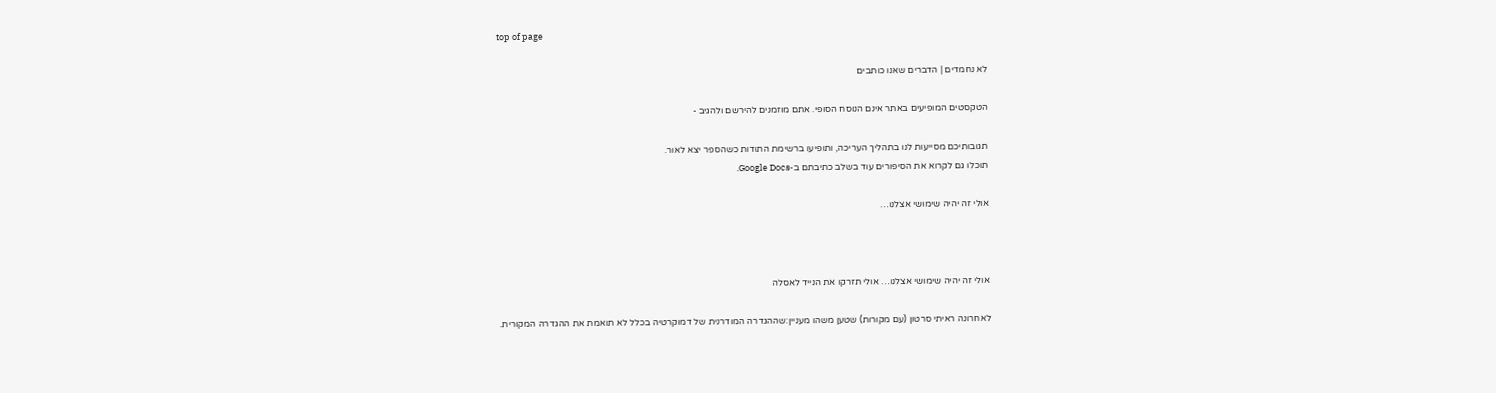top of page

לא נחמדים | הדברים שאנו כותבים

הטקסטים המופיעים באתר אינם הנוסח הסופי. אתם מוזמנים להירשם ולהגיב -

תגובותיכם מסייעות לנו בתהליך העריכה, ותופיעו ברשימת התודות כשהספר יצא לאור.
תוכלו גם לקרוא את הסיפורים עוד בשלב כתיבתם ב-Google Docs.

אולי זה יהיה שימושי אצלנו…



אולי זה יהיה שימושי אצלנו… אולי תזרקו את הנייד לאסלה

לאחרונה ראיתי סרטון (עם מקורות) שטען משהו מעניין:שההגדרה המודרנית של דמוקרטיה בכלל לא תואמת את ההגדרה המקורית.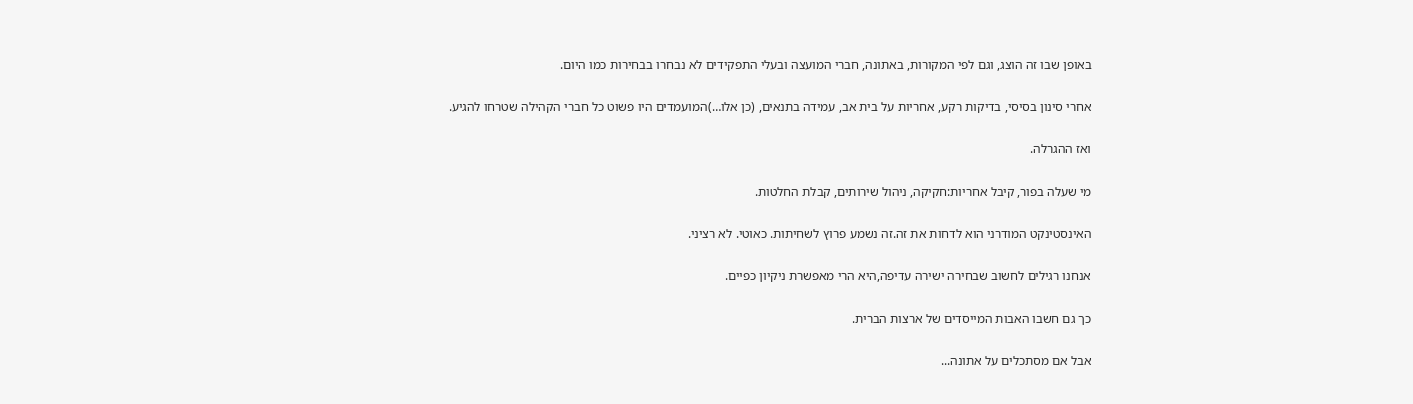באופן שבו זה הוצג, וגם לפי המקורות, באתונה, חברי המועצה ובעלי התפקידים לא נבחרו בבחירות כמו היום.

אחרי סינון בסיסי, בדיקות רקע, אחריות על בית אב, עמידה בתנאים, (כן אלו…)המועמדים היו פשוט כל חברי הקהילה שטרחו להגיע.

ואז ההגרלה.

מי שעלה בפור, קיבל אחריות:חקיקה, ניהול שירותים, קבלת החלטות.

האינסטינקט המודרני הוא לדחות את זה.זה נשמע פרוץ לשחיתות. כאוטי. לא רציני.

אנחנו רגילים לחשוב שבחירה ישירה עדיפה,היא הרי מאפשרת ניקיון כפיים.

כך גם חשבו האבות המייסדים של ארצות הברית.

אבל אם מסתכלים על אתונה...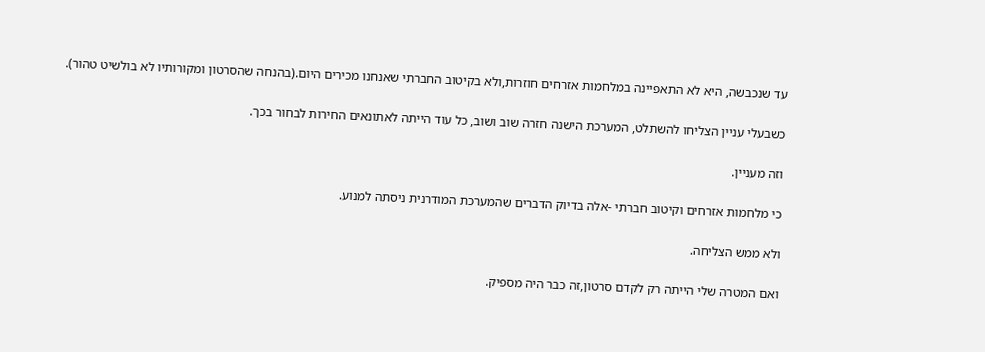עד שנכבשה, היא לא התאפיינה במלחמות אזרחים חוזרות,ולא בקיטוב החברתי שאנחנו מכירים היום.(בהנחה שהסרטון ומקורותיו לא בולשיט טהור).

כשבעלי עניין הצליחו להשתלט, המערכת הישנה חזרה שוב ושוב, כל עוד הייתה לאתונאים החירות לבחור בכך.

וזה מעניין.

כי מלחמות אזרחים וקיטוב חברתי -אלה בדיוק הדברים שהמערכת המודרנית ניסתה למנוע.

ולא ממש הצליחה.

ואם המטרה שלי הייתה רק לקדם סרטון,זה כבר היה מספיק.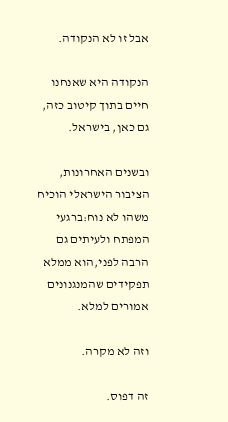אבל זו לא הנקודה.

הנקודה היא שאנחנו חיים בתוך קיטוב כזה, גם כאן, בישראל.

ובשנים האחרונות, הציבור הישראלי הוכיח משהו לא נוח:ברגעי המפתח ולעיתים גם הרבה לפני,הוא ממלא תפקידים שהמנגנונים אמורים למלא.

וזה לא מקרה.

זה דפוס.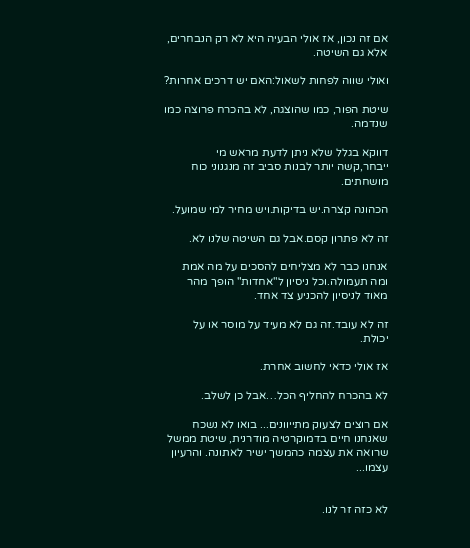אם זה נכון, אז אולי הבעיה היא לא רק הנבחרים, אלא גם השיטה.

ואולי שווה לפחות לשאול:האם יש דרכים אחרות?

שיטת הפור, כמו שהוצגה, לא בהכרח פרוצה כמו שנדמה.

דווקא בגלל שלא ניתן לדעת מראש מי ייבחר,קשה יותר לבנות סביב זה מנגנוני כוח מושחתים.

הכהונה קצרה.יש בדיקות.ויש מחיר למי שמועל.

זה לא פתרון קסם.אבל גם השיטה שלנו לא.

אנחנו כבר לא מצליחים להסכים על מה אמת ומה תעמולה.וכל ניסיון ל"אחדות" הופך מהר מאוד לניסיון להכניע צד אחד.

זה לא עובד.זה גם לא מעיד על מוסר או על יכולת.

אז אולי כדאי לחשוב אחרת.

לא בהכרח להחליף הכל…אבל כן לשלב.

אם רוצים לצעוק מתייוונים... בואו לא נשכח שאנחנו חיים בדמוקרטיה מודרנית, שיטת ממשל שרואה את עצמה כהמשך ישיר לאתונה. והרעיון עצמו...


לא כזה זר לנו.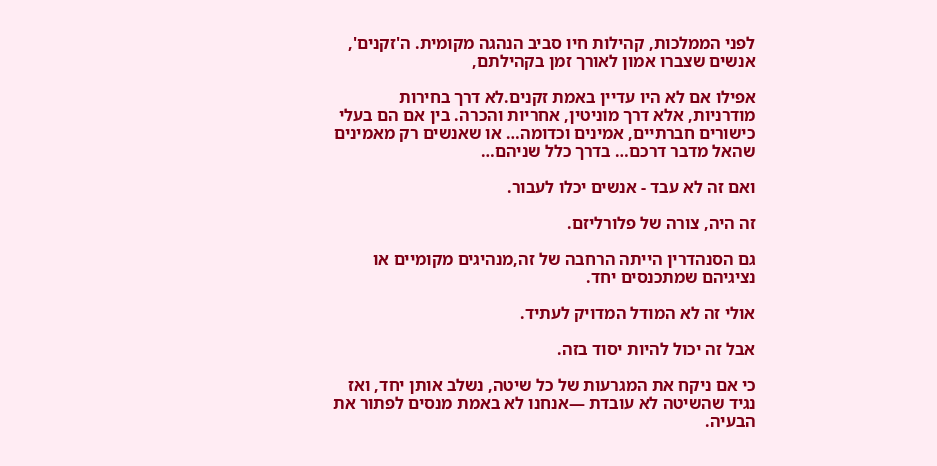לפני הממלכות, קהילות חיו סביב הנהגה מקומית. ה'זקנים', אנשים שצברו אמון לאורך זמן בקהילתם,

אפילו אם לא היו עדיין באמת זקנים.לא דרך בחירות מודרניות, אלא דרך מוניטין, אחריות והכרה. בין אם הם בעלי כישורים חברתיים, אמינים וכדומה… או שאנשים רק מאמינים שהאל מדבר דרכם… בדרך כלל שניהם…

ואם זה לא עבד - אנשים יכלו לעבור.

זה היה, צורה של פלורליזם.

גם הסנהדרין הייתה הרחבה של זה,מנהיגים מקומיים או נציגיהם שמתכנסים יחד.

אולי זה לא המודל המדויק לעתיד.

אבל זה יכול להיות יסוד בזה.

כי אם ניקח את המגרעות של כל שיטה, נשלב אותן יחד, ואז נגיד שהשיטה לא עובדת —אנחנו לא באמת מנסים לפתור את הבעיה.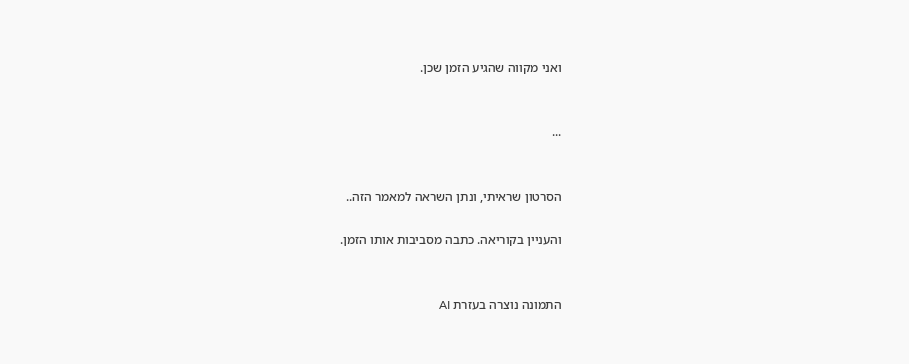ואני מקווה שהגיע הזמן שכן.


...


הסרטון שראיתי, ונתן השראה למאמר הזה..

והעניין בקוריאה. כתבה מסביבות אותו הזמן.


התמונה נוצרה בעזרת AI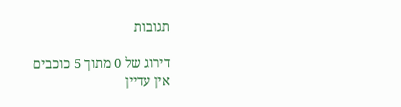תגובות

דירוג של 0 מתוך 5 כוכבים
אין עדיין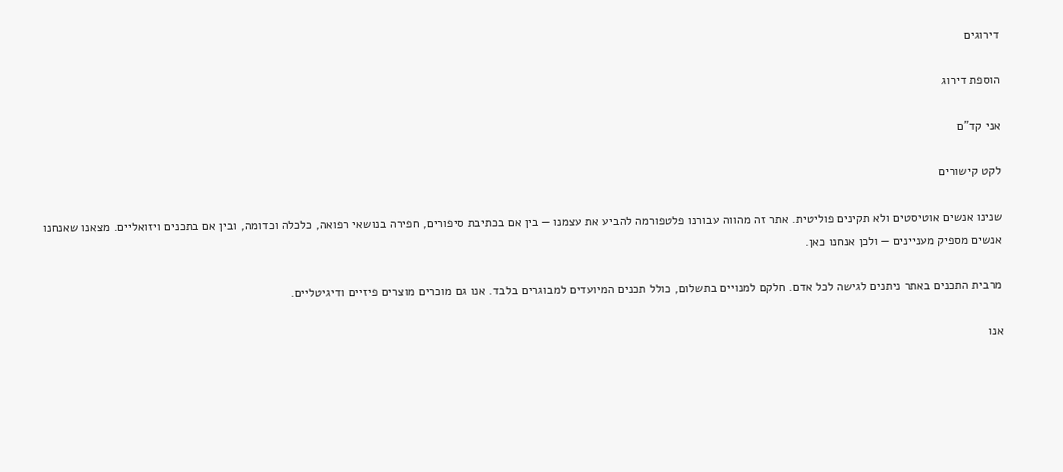דירוגים

הוספת דירוג

אני קד"ם

לקט קישורים

שנינו אנשים אוטיסטים ולא תקינים פוליטית. אתר זה מהווה עבורנו פלטפורמה להביע את עצמנו — בין אם בכתיבת סיפורים, חפירה בנושאי רפואה, כלכלה וכדומה, ובין אם בתכנים ויזואליים. מצאנו שאנחנו אנשים מספיק מעניינים — ולכן אנחנו כאן.

מרבית התכנים באתר ניתנים לגישה לכל אדם. חלקם למנויים בתשלום, כולל תכנים המיועדים למבוגרים בלבד. אנו גם מוכרים מוצרים פיזיים ודיגיטליים.

אנו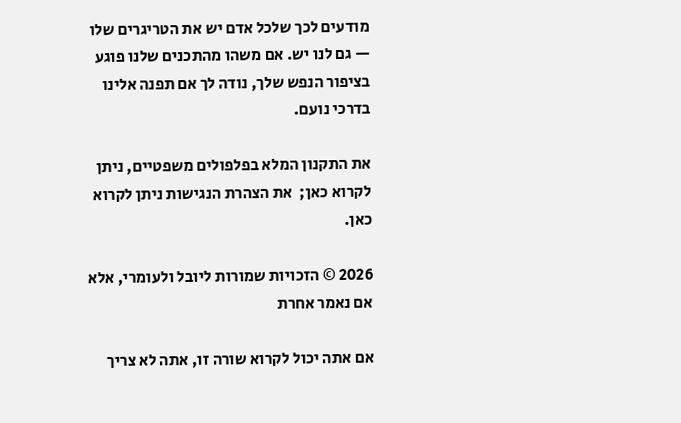מודעים לכך שלכל אדם יש את הטריגרים שלו — גם לנו יש. אם משהו מהתכנים שלנו פוגע בציפור הנפש שלך, נודה לך אם תפנה אלינו בדרכי נועם.

את התקנון המלא בפלפולים משפטיים, ניתן לקרוא כאן;  את הצהרת הנגישות ניתן לקרוא כאן.

2026 © הזכויות שמורות ליובל ולעומרי, אלא אם נאמר אחרת

אם אתה יכול לקרוא שורה זו, אתה לא צריך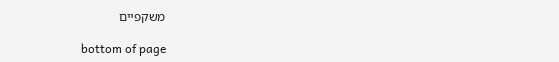משקפיים

bottom of page